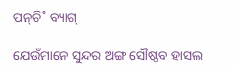ପନ୍‌ଚି˚ ବ୍ୟାଗ୍‌

ଯେଉଁମାନେ ସୁନ୍ଦର ଅଙ୍ଗ ସୌଷ୍ଠବ ହାସଲ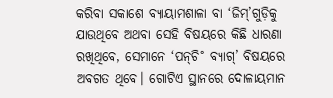କରିବା ସକାଶେ ବ୍ୟାୟାମଶାଳା ବା ‘ଜିମ୍‌’ଗୁଡ଼ିକୁ ଯାଉଥିବେ ଅଥବା ସେହି ବିଷୟରେ କିଛି ଧାରଣା ରଖିଥିବେ, ସେମାନେ ‘ପନ୍‌ଚି˚ ବ୍ୟାଗ୍‌’ ବିଷୟରେ ଅବଗତ ଥିବେ। ଗୋଟିଏ ସ୍ଥାନରେ ଦୋଳାୟମାନ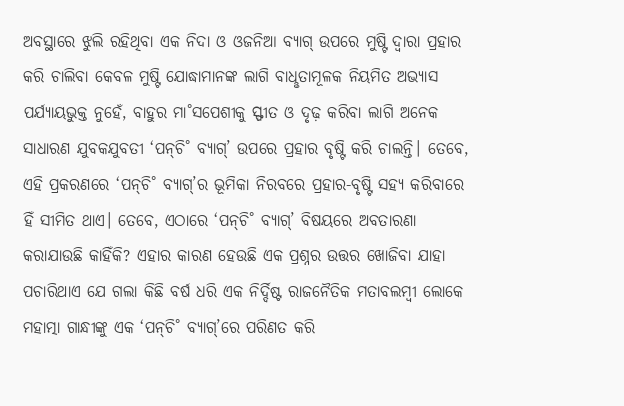ଅବସ୍ଥାରେ ଝୁଲି ରହିଥିବା ଏକ ନିଦା ଓ ଓଜନିଆ ବ୍ୟାଗ୍‌ ଉପରେ ମୁଷ୍ଟି ଦ୍ବାରା ପ୍ରହାର କରି ଚାଲିବା କେବଳ ମୁଷ୍ଟି ଯୋଦ୍ଧାମାନଙ୍କ ଲାଗି ବାଧୢତାମୂଳକ ନିୟମିତ ଅଭ୍ୟାସ ପର୍ଯ୍ୟାୟଭୁକ୍ତ ନୁହେଁ, ବାହୁର ମା˚ସପେଶୀକୁ ସ୍ଫୀତ ଓ ଦୃଢ଼ କରିବା ଲାଗି ଅନେକ ସାଧାରଣ ଯୁବକଯୁବତୀ ‘ପନ୍‌ଚି˚ ବ୍ୟାଗ୍‌’ ଉପରେ ପ୍ରହାର ବୃଷ୍ଟି କରି ଚାଲନ୍ତି। ତେବେ, ଏହି ପ୍ରକରଣରେ ‘ପନ୍‌ଚି˚ ବ୍ୟାଗ୍‌’ର ଭୂମିକା ନିରବରେ ପ୍ରହାର-ବୃଷ୍ଟି ସହ୍ୟ କରିବାରେ ହିଁ ସୀମିତ ଥାଏ। ତେବେ, ଏଠାରେ ‘ପନ୍‌ଚି˚ ବ୍ୟାଗ୍‌’ ବିଷୟରେ ଅବତାରଣା କରାଯାଉଛି କାହିଁକି? ଏହାର କାରଣ ହେଉଛି ଏକ ପ୍ରଶ୍ନର ଉତ୍ତର ଖୋଜିବା ଯାହା ପଚାରିଥାଏ ଯେ ଗଲା କିଛି ବର୍ଷ ଧରି ଏକ ନିର୍ଦ୍ଦିଷ୍ଟ ରାଜନୈତିକ ମତାବଲମ୍ବୀ ଲୋକେ ମହାତ୍ମା ଗାନ୍ଧୀଙ୍କୁ ଏକ ‘ପନ୍‌ଚି˚ ବ୍ୟାଗ୍‌’ରେ ପରିଣତ କରି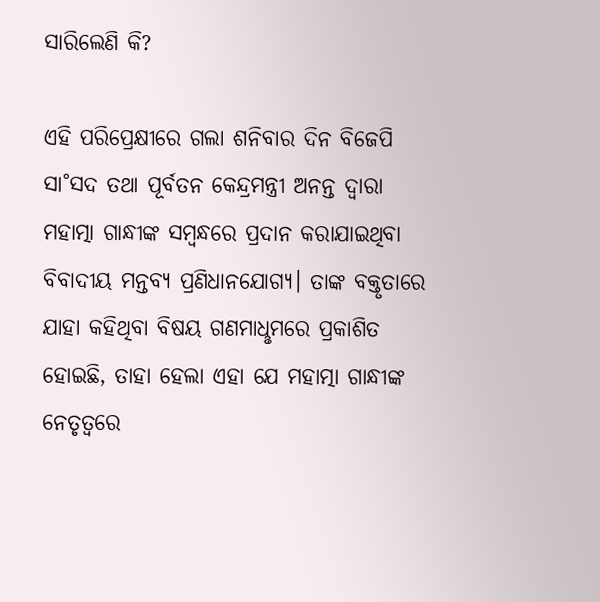ସାରିଲେଣି କି?

ଏହି ପରିପ୍ରେକ୍ଷୀରେ ଗଲା ଶନିବାର ଦିନ ବିଜେପି ସା˚ସଦ ତଥା ପୂର୍ବତନ କେନ୍ଦ୍ରମନ୍ତ୍ରୀ ଅନନ୍ତ ଦ୍ବାରା ମହାତ୍ମା ଗାନ୍ଧୀଙ୍କ ସମ୍ବନ୍ଧରେ ପ୍ରଦାନ କରାଯାଇଥିବା ବିବାଦୀୟ ମନ୍ତବ୍ୟ ପ୍ରଣିଧାନଯୋଗ୍ୟ। ତାଙ୍କ ବକ୍ତୃତାରେ ଯାହା କହିଥିବା ବିଷୟ ଗଣମାଧୢମରେ ପ୍ରକାଶିତ ହୋଇଛି, ତାହା ହେଲା ଏହା ଯେ ମହାତ୍ମା ଗାନ୍ଧୀଙ୍କ ନେତୃତ୍ବରେ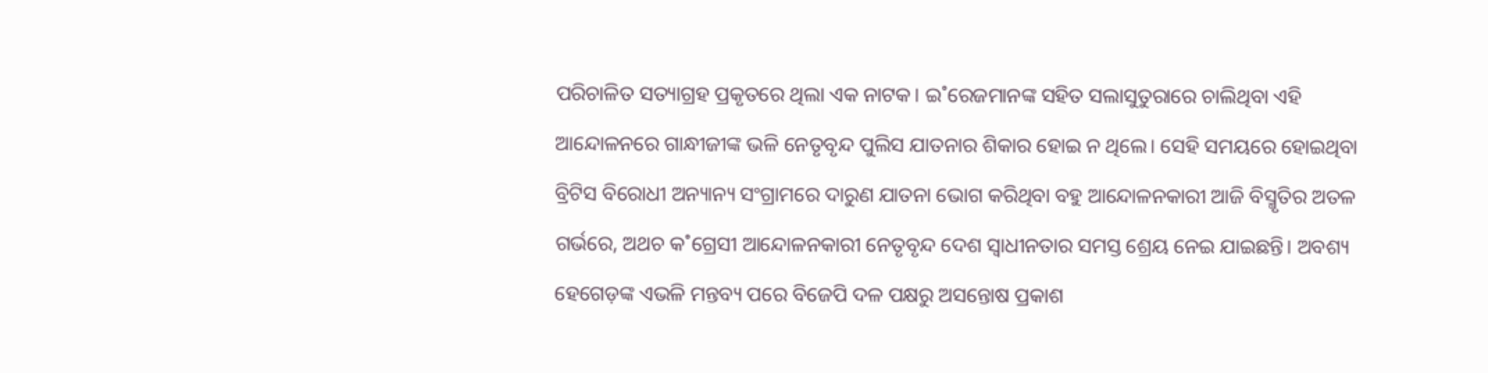ପରିଚାଳିତ ସତ୍ୟାଗ୍ରହ ପ୍ରକୃତରେ ଥିଲା ଏକ ନାଟକ। ଇ˚ରେଜମାନଙ୍କ ସହିତ ସଲାସୁତୁରାରେ ଚାଲିଥିବା ଏହି ଆନ୍ଦୋଳନରେ ଗାନ୍ଧୀଜୀଙ୍କ ଭଳି ନେତୃବୃନ୍ଦ ପୁଲିସ ଯାତନାର ଶିକାର ହୋଇ ନ ଥିଲେ। ସେହି ସମୟରେ ହୋଇଥିବା ବ୍ରିଟିସ ବିରୋଧୀ ଅନ୍ୟାନ୍ୟ ସଂଗ୍ରାମରେ ଦାରୁଣ ଯାତନା ଭୋଗ କରିଥିବା ବହୁ ଆନ୍ଦୋଳନକାରୀ ଆଜି ବିସ୍ମୃତିର ଅତଳ ଗର୍ଭରେ, ଅଥଚ କ˚ଗ୍ରେସୀ ଆନ୍ଦୋଳନକାରୀ ନେତୃବୃନ୍ଦ ଦେଶ ସ୍ବାଧୀନତାର ସମସ୍ତ ଶ୍ରେୟ ନେଇ ଯାଇଛନ୍ତି। ଅବଶ୍ୟ ହେଗେଡ଼ଙ୍କ ଏଭଳି ମନ୍ତବ୍ୟ ପରେ ବିଜେପି ଦଳ ପକ୍ଷରୁ ଅସନ୍ତୋଷ ପ୍ରକାଶ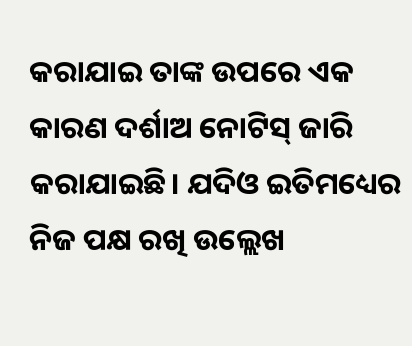କରାଯାଇ ତାଙ୍କ ଉପରେ ଏକ କାରଣ ଦର୍ଶାଅ ନୋଟିସ୍‌ ଜାରି କରାଯାଇଛି। ଯଦିଓ ଇତିମଧ୍ୟ‌େର ନିଜ ପକ୍ଷ ରଖି ଉଲ୍ଲେଖ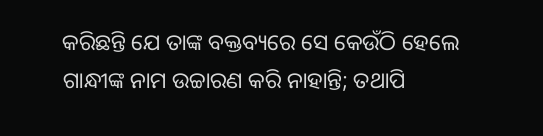କରିଛନ୍ତି ଯେ ତାଙ୍କ ବକ୍ତବ୍ୟରେ ସେ କେଉଁଠି ହେଲେ ଗାନ୍ଧୀଙ୍କ ନାମ ଉଚ୍ଚାରଣ କରି ନାହାନ୍ତି; ତଥାପି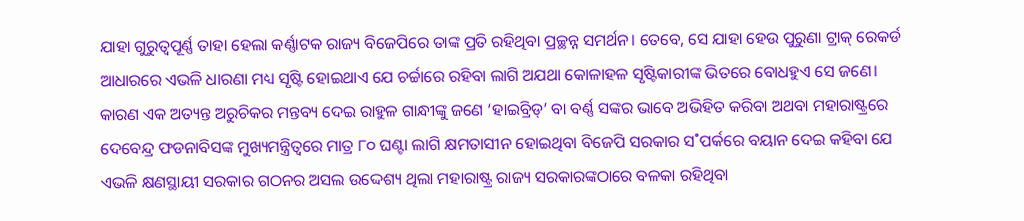ଯାହା ଗୁରୁତ୍ବପୂର୍ଣ୍ଣ ତାହା ହେଲା କର୍ଣ୍ଣାଟକ ରାଜ୍ୟ ବିଜେପିରେ ତାଙ୍କ ପ୍ରତି ରହିଥିବା ପ୍ରଚ୍ଛନ୍ନ ସମର୍ଥନ। ତେବେ, ସେ ଯାହା ହେଉ ପୁରୁଣା ଟ୍ରାକ୍‌ ରେକର୍ଡ ଆଧାରରେ ଏଭଳି ଧାରଣା ମଧ୍ୟ ସୃଷ୍ଟି ହୋଇଥାଏ ଯେ ଚର୍ଚ୍ଚାରେ ରହିବା ଲାଗି ଅଯଥା କୋଳାହଳ ସୃଷ୍ଟିକାରୀଙ୍କ ଭିତରେ ବୋଧହୁଏ ସେ ଜଣେ। କାରଣ ଏକ ଅତ୍ୟନ୍ତ ଅରୁଚିକର ମନ୍ତବ୍ୟ ଦେଇ ରାହୁଳ ଗାନ୍ଧୀଙ୍କୁ ଜଣେ ‘ହାଇବ୍ରିଡ୍‌’ ବା ବର୍ଣ୍ଣ ସଙ୍କର ଭାବେ ଅଭିହିତ କରିବା ଅଥବା ମହାରାଷ୍ଟ୍ରରେ ଦେବେନ୍ଦ୍ର ଫଡନାବିସଙ୍କ ମୁଖ୍ୟମନ୍ତ୍ରିତ୍ବରେ ମାତ୍ର ୮୦ ଘଣ୍ଟା ଲାଗି କ୍ଷମତାସୀନ ହୋଇଥିବା ବିଜେପି ସରକାର ସ˚ପର୍କରେ ବୟାନ ଦେଇ କହିବା ଯେ ଏଭଳି କ୍ଷଣସ୍ଥାୟୀ ସରକାର ଗଠନର ଅସଲ ଉଦ୍ଦେଶ୍ୟ ଥିଲା ମହାରାଷ୍ଟ୍ର ରାଜ୍ୟ ସରକାରଙ୍କଠାରେ ବଳକା ରହିଥିବା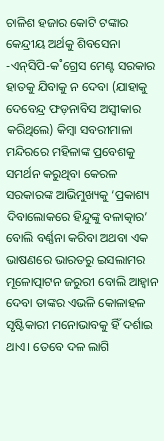ଚାଳିଶ ହଜାର କୋଟି ଟଙ୍କାର କେନ୍ଦ୍ରୀୟ ଅର୍ଥକୁ ଶିବସେନା -ଏନ୍‌ସିପି-କ˚ଗ୍ରେସ ମେଣ୍ଟ ସରକାର ହାତକୁ ଯିବାକୁ ନ ଦେବା (ଯାହାକୁ ଦେବେନ୍ଦ୍ର ଫଡ଼ନାବିସ ଅସ୍ବୀକାର କରିଥିଲେ) କିମ୍ବା ସବରୀମାଳା ମନ୍ଦିରରେ ମହିଳାଙ୍କ ପ୍ରବେଶକୁ ସମର୍ଥନ କରୁଥିବା କେରଳ ସରକାରଙ୍କ ଆଭିମୁଖ୍ୟକୁ ‘ପ୍ରକାଶ୍ୟ ଦିବାଲୋକରେ ହିନ୍ଦୁଙ୍କୁ ବଳାତ୍କାର’ ବୋଲି ବର୍ଣ୍ଣନା କରିବା ଅଥବା ଏକ ଭାଷଣରେ ଭାରତରୁ ଇସଲାମର ମୂଳୋତ୍ପାଟନ ଜରୁରୀ ବୋଲି ଆହ୍ବାନ ଦେବା ତାଙ୍କର ଏଭଳି କୋଳାହଳ ସୃଷ୍ଟିକାରୀ ମନୋଭାବକୁ ହିଁ ଦର୍ଶାଇ ଥାଏ। ତେବେ ଦଳ ଲାଗି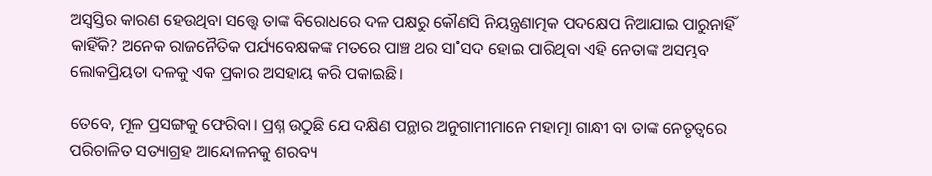ଅସ୍ବସ୍ତିର କାରଣ ହେଉଥିବା ସତ୍ତ୍ବେ ତାଙ୍କ ବିରୋଧରେ ଦଳ ପକ୍ଷରୁ କୌଣସି ନିୟନ୍ତ୍ରଣାତ୍ମକ ପଦକ୍ଷେପ ନିଆଯାଇ ପାରୁନାହିଁ କାହିଁକି? ଅନେକ ରାଜନୈତିକ ପର୍ଯ୍ୟବେକ୍ଷକଙ୍କ ମତରେ ପାଞ୍ଚ ଥର ସା˚ସଦ ହୋଇ ପାରିଥିବା ଏହି ନେତାଙ୍କ ଅସମ୍ଭବ ଲୋକପ୍ରିୟତା ଦଳକୁ ଏକ ପ୍ରକାର ଅସହାୟ କରି ପକାଇଛି।

ତେବେ, ମୂଳ ପ୍ରସଙ୍ଗକୁ ଫେରିବା। ପ୍ରଶ୍ନ ଉଠୁଛି ଯେ ଦକ୍ଷିଣ ପନ୍ଥାର ଅନୁଗାମୀମାନେ ମହାତ୍ମା ଗାନ୍ଧୀ ବା ତାଙ୍କ ନେତୃତ୍ବରେ ପରିଚାଳିତ ସତ୍ୟାଗ୍ରହ ଆନ୍ଦୋଳନକୁ ଶରବ୍ୟ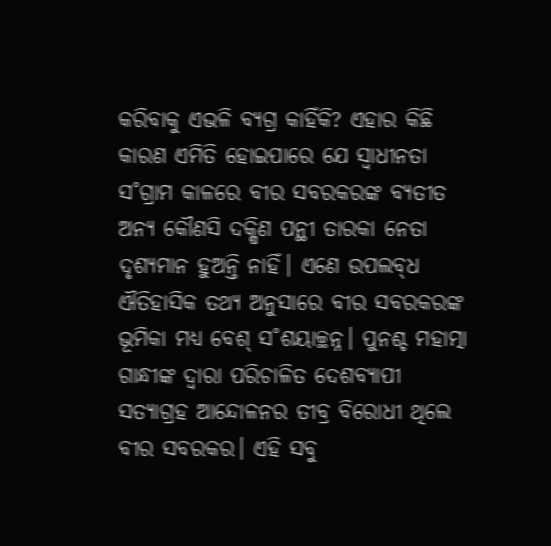କରିବାକୁ ଏଭଳି ବ୍ୟଗ୍ର କାହିଁକି? ଏହାର କିଛି କାରଣ ଏମିତି ହୋଇପାରେ ଯେ ସ୍ବାଧୀନତା ସ˚ଗ୍ରାମ କାଳରେ ବୀର ସବରକରଙ୍କ ବ୍ୟତୀତ ଅନ୍ୟ କୌଣସି ଦକ୍ଷିଣ ପନ୍ଥୀ ତାରକା ନେତା ଦୃଶ୍ୟମାନ ହୁଅନ୍ତି ନାହିଁ। ଏଣେ ଉପଲବ୍‌ଧ ଐତିହାସିକ ତଥ୍ୟ ଅନୁସାରେ ବୀର ସବରକରଙ୍କ ଭୂମିକା ମଧ୍ୟ ବେଶ୍‌ ସ˚ଶୟାଚ୍ଛନ୍ନ। ପୁନଶ୍ଚ ମହାତ୍ମା ଗାନ୍ଧୀଙ୍କ ଦ୍ବାରା ପରିଚାଳିତ ଦେଶବ୍ୟାପୀ ସତ୍ୟାଗ୍ରହ ଆନ୍ଦୋଳନର ତୀବ୍ର ବିରୋଧୀ ଥିଲେ ବୀର ସବରକର। ଏହି ସବୁ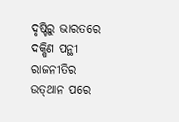ଦୃଷ୍ଟିରୁ ଭାରତରେ ଦକ୍ଷିଣ ପନ୍ଥୀ ରାଜନୀତିର ଉତ୍‌ଥାନ ପରେ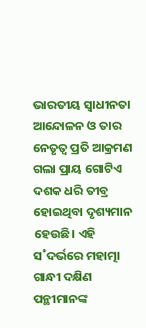ଭାରତୀୟ ସ୍ବାଧୀନତା ଆନ୍ଦୋଳନ ଓ ତାର ନେତୃତ୍ବ ପ୍ରତି ଆକ୍ରମଣ ଗଲା ପ୍ରାୟ ଗୋଟିଏ ଦଶକ ଧରି ତୀବ୍ର ହୋଇଥିବା ଦୃଶ୍ୟମାନ ହେଉଛି। ଏହି ସ˚ଦର୍ଭରେ ମହାତ୍ମା ଗାନ୍ଧୀ ଦକ୍ଷିଣ ପନ୍ଥୀମାନଙ୍କ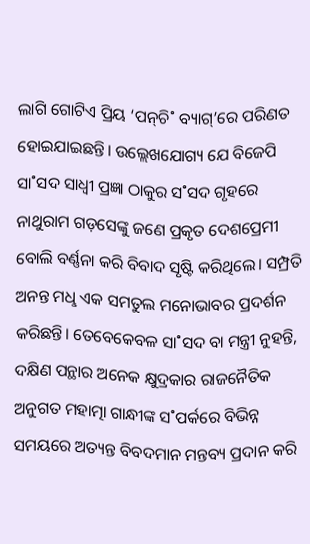ଲାଗି ଗୋଟିଏ ପ୍ରିୟ ‘ପନ୍‌ଚି˚ ବ୍ୟାଗ୍‌’ରେ ପରିଣତ ହୋଇଯାଇଛନ୍ତି। ଉଲ୍ଲେଖଯୋଗ୍ୟ ଯେ ବିଜେପି ସା˚ସଦ ସାଧ୍ବୀ ପ୍ରଜ୍ଞା ଠାକୁର ସ˚ସଦ ଗୃହରେ ନାଥୁରାମ ଗଡ଼ସେଙ୍କୁ ଜଣେ ପ୍ରକୃତ ଦେଶପ୍ରେମୀ ବୋଲି ବର୍ଣ୍ଣନା କରି ବିବାଦ ସୃଷ୍ଟି କରିଥିଲେ। ସମ୍ପ୍ରତି ଅନନ୍ତ ମଧୢ ଏକ ସମତୁଲ ମନୋଭାବର ପ୍ରଦର୍ଶନ କରିଛନ୍ତି। ତେବେକେବଳ ସା˚ସଦ ବା ମନ୍ତ୍ରୀ ନୁହନ୍ତି, ଦକ୍ଷିଣ ପନ୍ଥାର ଅନେକ କ୍ଷୁଦ୍ରକାର ରାଜନୈତିକ ଅନୁଗତ ମହାତ୍ମା ଗାନ୍ଧୀଙ୍କ ସ˚ପର୍କରେ ବିଭିନ୍ନ ସମୟରେ ଅତ୍ୟନ୍ତ ବିବଦମାନ ମନ୍ତବ୍ୟ ପ୍ରଦାନ କରି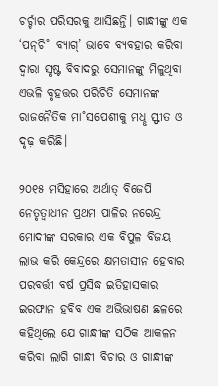ଚର୍ଚ୍ଚାର ପରିସରକୁ ଆସିଛନ୍ତି। ଗାନ୍ଧୀଙ୍କୁ ଏକ ‘ପନ୍‌ଚି˚ ବ୍ୟାଗ୍‌’ ଭାବେ ବ୍ୟବହାର କରିବା ଦ୍ବାରା ସୃଷ୍ଟ ବିବାଦରୁ ସେମାନଙ୍କୁ ମିଳୁଥିବା ଏଭଳି ବୃହତ୍ତର ପରିଚିତି ସେମାନଙ୍କ ରାଜନୈତିକ ମା˚ସପେଶୀକୁ ମଧୢ ସ୍ଫୀତ ଓ ଦୃଢ଼ କରିଛି।

୨୦୧୫ ମସିହାରେ ଅର୍ଥାତ୍‌ ବିଜେପି ନେତୃତ୍ବାଧୀନ ପ୍ରଥମ ପାଳିର ନରେନ୍ଦ୍ର ମୋଦୀଙ୍କ ସରକାର ଏକ ବିପୁଳ ବିଜୟ ଲାଭ କରି କେନ୍ଦ୍ରରେ କ୍ଷମତାସୀନ ହେବାର ପରବର୍ତ୍ତୀ ବର୍ଷ ପ୍ରସିଦ୍ଧ ଇତିହାସକାର ଇରଫାନ ହବିବ ଏକ ଅଭିଭାଷଣ ଛଳରେ କହିଥିଲେ ଯେ ଗାନ୍ଧୀଙ୍କ ସଠିକ ଆକଳନ କରିବା ଲାଗି ଗାନ୍ଧୀ ବିଚାର ଓ ଗାନ୍ଧୀଙ୍କ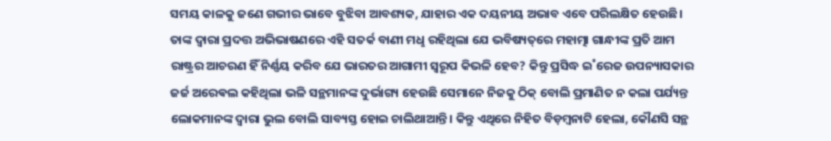ସମୟ କାଳକୁ ଜଣେ ଗଭୀର ଭାବେ ବୁଝିବା ଆବଶ୍ୟକ, ଯାହାର ଏକ ଦୟନୀୟ ଅଭାବ ଏବେ ପରିଲକ୍ଷିତ ହେଉଛି। ତାଙ୍କ ଦ୍ବାରା ପ୍ରଦତ୍ତ ଅଭିଭାଷଣରେ ଏହି ସତର୍କ ବାଣୀ ମଧୢ ରହିଥିଲା ଯେ ଭବିଷ୍ୟତ୍‌ରେ ମହାତ୍ମା ଗାନ୍ଧୀଙ୍କ ପ୍ରତି ଆମ ରାଷ୍ଟ୍ରର ଆଚରଣ ହିଁ ନିର୍ଣ୍ଣୟ କରିବ ଯେ ଭାରତର ଆଗାମୀ ସ୍ବରୂପ କିଭଳି ହେବ? କିନ୍ତୁ ପ୍ରସିଦ୍ଧ ଇ˚ରେଜ ଉପନ୍ୟାସକାର ଜର୍ଜ ଅର‌େଵଲ କହିଥିଲା ଭଳି ସନ୍ଥମାନଙ୍କ ଦୁର୍ଭାଗ୍ୟ ହେଉଛି ସେମାନେ ନିଜକୁ ଠିକ୍‌ ବୋଲି ପ୍ରମାଣିତ ନ କଲା ପର୍ଯ୍ୟନ୍ତ ଲୋକମାନଙ୍କ ଦ୍ବାରା ଭୁଲ ବୋଲି ସାବ୍ୟସ୍ତ ହୋଇ ଚାଲିଥାଆନ୍ତି। କିନ୍ତୁ ଏଥିରେ ନିହିତ ବିଡ଼ମ୍ବନାଟି ହେଲା, କୌଣସି ସନ୍ଥ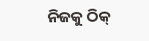ନିଜକୁ ଠିକ୍‌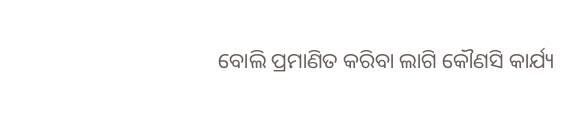ବୋଲି ପ୍ରମାଣିତ କରିବା ଲାଗି କୌଣସି କାର୍ଯ୍ୟ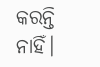କରନ୍ତି ନାହିଁ।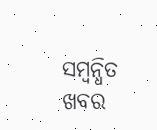ସମ୍ବନ୍ଧିତ ଖବର